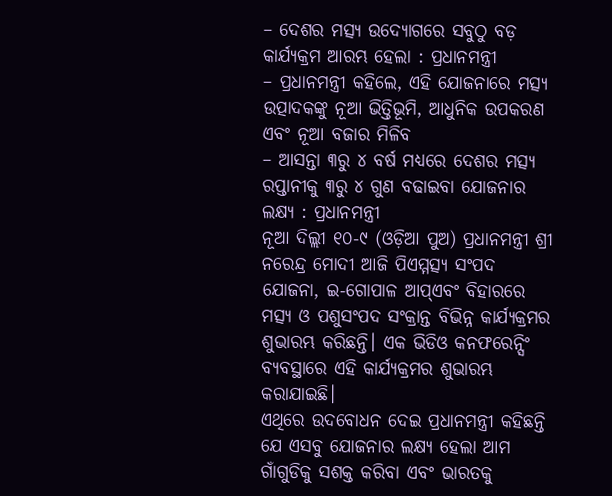– ଦେଶର ମତ୍ସ୍ୟ ଉଦ୍ୟୋଗରେ ସବୁଠୁ ବଡ଼ କାର୍ଯ୍ୟକ୍ରମ ଆରମ୍ଭ ହେଲା : ପ୍ରଧାନମନ୍ତ୍ରୀ
– ପ୍ରଧାନମନ୍ତ୍ରୀ କହିଲେ, ଏହି ଯୋଜନାରେ ମତ୍ସ୍ୟ ଉତ୍ପାଦକଙ୍କୁ ନୂଆ ଭିତ୍ତିଭୂମି, ଆଧୁନିକ ଉପକରଣ ଏବଂ ନୂଆ ବଜାର ମିଳିବ
– ଆସନ୍ତା ୩ରୁ ୪ ବର୍ଷ ମଧ୍ୟରେ ଦେଶର ମତ୍ସ୍ୟ ରପ୍ତାନୀକୁ ୩ରୁ ୪ ଗୁଣ ବଢାଇବା ଯୋଜନାର ଲକ୍ଷ୍ୟ : ପ୍ରଧାନମନ୍ତ୍ରୀ
ନୂଆ ଦିଲ୍ଲୀ ୧୦-୯ (ଓଡ଼ିଆ ପୁଅ) ପ୍ରଧାନମନ୍ତ୍ରୀ ଶ୍ରୀ ନରେନ୍ଦ୍ର ମୋଦୀ ଆଜି ପିଏମ୍ମତ୍ସ୍ୟ ସଂପଦ ଯୋଜନା, ଇ-ଗୋପାଳ ଆପ୍ଏବଂ ବିହାରରେ ମତ୍ସ୍ୟ ଓ ପଶୁସଂପଦ ସଂକ୍ରାନ୍ତ ବିଭିନ୍ନ କାର୍ଯ୍ୟକ୍ରମର ଶୁଭାରମ୍ଭ କରିଛନ୍ତି। ଏକ ଭିଡିଓ କନଫରେନ୍ସିଂ ବ୍ୟବସ୍ଥାରେ ଏହି କାର୍ଯ୍ୟକ୍ରମର ଶୁଭାରମ୍ଭ କରାଯାଇଛି।
ଏଥିରେ ଉଦବୋଧନ ଦେଇ ପ୍ରଧାନମନ୍ତ୍ରୀ କହିଛନ୍ତି ଯେ ଏସବୁ ଯୋଜନାର ଲକ୍ଷ୍ୟ ହେଲା ଆମ ଗାଁଗୁଡିକୁ ସଶକ୍ତ କରିବା ଏବଂ ଭାରତକୁ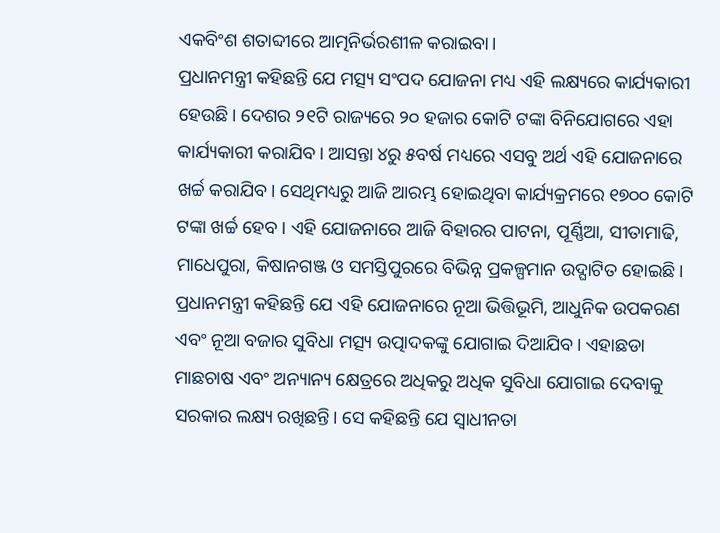ଏକବିଂଶ ଶତାବ୍ଦୀରେ ଆତ୍ମନିର୍ଭରଶୀଳ କରାଇବା।
ପ୍ରଧାନମନ୍ତ୍ରୀ କହିଛନ୍ତି ଯେ ମତ୍ସ୍ୟ ସଂପଦ ଯୋଜନା ମଧ୍ୟ ଏହି ଲକ୍ଷ୍ୟରେ କାର୍ଯ୍ୟକାରୀ ହେଉଛି। ଦେଶର ୨୧ଟି ରାଜ୍ୟରେ ୨୦ ହଜାର କୋଟି ଟଙ୍କା ବିନିଯୋଗରେ ଏହା କାର୍ଯ୍ୟକାରୀ କରାଯିବ। ଆସନ୍ତା ୪ରୁ ୫ବର୍ଷ ମଧ୍ୟରେ ଏସବୁ ଅର୍ଥ ଏହି ଯୋଜନାରେ ଖର୍ଚ୍ଚ କରାଯିବ। ସେଥିମଧ୍ୟରୁ ଆଜି ଆରମ୍ଭ ହୋଇଥିବା କାର୍ଯ୍ୟକ୍ରମରେ ୧୭୦୦ କୋଟି ଟଙ୍କା ଖର୍ଚ୍ଚ ହେବ। ଏହି ଯୋଜନାରେ ଆଜି ବିହାରର ପାଟନା, ପୂର୍ଣ୍ଣିଆ, ସୀତାମାଢି, ମାଧେପୁରା, କିଷାନଗଞ୍ଜ ଓ ସମସ୍ତିପୁରରେ ବିଭିନ୍ନ ପ୍ରକଳ୍ପମାନ ଉଦ୍ଘାଟିତ ହୋଇଛି।
ପ୍ରଧାନମନ୍ତ୍ରୀ କହିଛନ୍ତି ଯେ ଏହି ଯୋଜନାରେ ନୂଆ ଭିତ୍ତିଭୂମି, ଆଧୁନିକ ଉପକରଣ ଏବଂ ନୂଆ ବଜାର ସୁବିଧା ମତ୍ସ୍ୟ ଉତ୍ପାଦକଙ୍କୁ ଯୋଗାଇ ଦିଆଯିବ। ଏହାଛଡା ମାଛଚାଷ ଏବଂ ଅନ୍ୟାନ୍ୟ କ୍ଷେତ୍ରରେ ଅଧିକରୁ ଅଧିକ ସୁବିଧା ଯୋଗାଇ ଦେବାକୁ ସରକାର ଲକ୍ଷ୍ୟ ରଖିଛନ୍ତି। ସେ କହିଛନ୍ତି ଯେ ସ୍ୱାଧୀନତା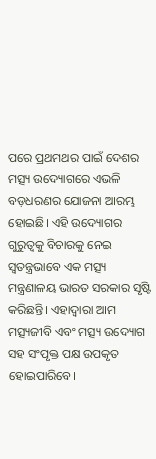ପରେ ପ୍ରଥମଥର ପାଇଁ ଦେଶର ମତ୍ସ୍ୟ ଉଦ୍ୟୋଗରେ ଏଭଳି ବଡ଼ଧରଣର ଯୋଜନା ଆରମ୍ଭ ହୋଇଛି। ଏହି ଉଦ୍ୟୋଗର ଗୁରୁତ୍ୱକୁ ବିଚାରକୁ ନେଇ ସ୍ୱତନ୍ତ୍ରଭାବେ ଏକ ମତ୍ସ୍ୟ ମନ୍ତ୍ରଣାଳୟ ଭାରତ ସରକାର ସୃଷ୍ଟି କରିଛନ୍ତି। ଏହାଦ୍ୱାରା ଆମ ମତ୍ସ୍ୟଜୀବି ଏବଂ ମତ୍ସ୍ୟ ଉଦ୍ୟୋଗ ସହ ସଂପୃକ୍ତ ପକ୍ଷ ଉପକୃତ ହୋଇପାରିବେ।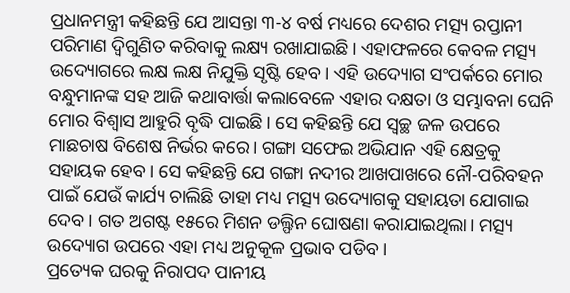ପ୍ରଧାନମନ୍ତ୍ରୀ କହିଛନ୍ତି ଯେ ଆସନ୍ତା ୩-୪ ବର୍ଷ ମଧ୍ୟରେ ଦେଶର ମତ୍ସ୍ୟ ରପ୍ତାନୀ ପରିମାଣ ଦ୍ୱିଗୁଣିତ କରିବାକୁ ଲକ୍ଷ୍ୟ ରଖାଯାଇଛି। ଏହାଫଳରେ କେବଳ ମତ୍ସ୍ୟ ଉଦ୍ୟୋଗରେ ଲକ୍ଷ ଲକ୍ଷ ନିଯୁକ୍ତି ସୃଷ୍ଟି ହେବ। ଏହି ଉଦ୍ୟୋଗ ସଂପର୍କରେ ମୋର ବନ୍ଧୁମାନଙ୍କ ସହ ଆଜି କଥାବାର୍ତ୍ତା କଲାବେଳେ ଏହାର ଦକ୍ଷତା ଓ ସମ୍ଭାବନା ଘେନି ମୋର ବିଶ୍ୱାସ ଆହୁରି ବୃଦ୍ଧି ପାଇଛି। ସେ କହିଛନ୍ତି ଯେ ସ୍ୱଚ୍ଛ ଜଳ ଉପରେ ମାଛଚାଷ ବିଶେଷ ନିର୍ଭର କରେ। ଗଙ୍ଗା ସଫେଇ ଅଭିଯାନ ଏହି କ୍ଷେତ୍ରକୁ ସହାୟକ ହେବ। ସେ କହିଛନ୍ତି ଯେ ଗଙ୍ଗା ନଦୀର ଆଖପାଖରେ ନୌ-ପରିବହନ ପାଇଁ ଯେଉଁ କାର୍ଯ୍ୟ ଚାଲିଛି ତାହା ମଧ୍ୟ ମତ୍ସ୍ୟ ଉଦ୍ୟୋଗକୁ ସହାୟତା ଯୋଗାଇ ଦେବ। ଗତ ଅଗଷ୍ଟ ୧୫ରେ ମିଶନ ଡଲ୍ଫିନ ଘୋଷଣା କରାଯାଇଥିଲା। ମତ୍ସ୍ୟ ଉଦ୍ୟୋଗ ଉପରେ ଏହା ମଧ୍ୟ ଅନୁକୂଳ ପ୍ରଭାବ ପଡିବ।
ପ୍ରତ୍ୟେକ ଘରକୁ ନିରାପଦ ପାନୀୟ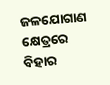ଜଳଯୋଗାଣ କ୍ଷେତ୍ରରେ ବିହାର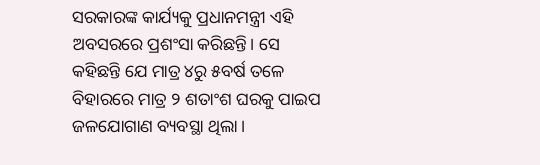ସରକାରଙ୍କ କାର୍ଯ୍ୟକୁ ପ୍ରଧାନମନ୍ତ୍ରୀ ଏହି ଅବସରରେ ପ୍ରଶଂସା କରିଛନ୍ତି। ସେ କହିଛନ୍ତି ଯେ ମାତ୍ର ୪ରୁ ୫ବର୍ଷ ତଳେ ବିହାରରେ ମାତ୍ର ୨ ଶତାଂଶ ଘରକୁ ପାଇପ ଜଳଯୋଗାଣ ବ୍ୟବସ୍ଥା ଥିଲା।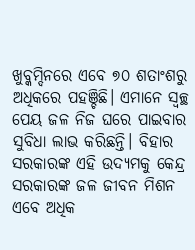ଖୁବ୍କମ୍ଦିନରେ ଏବେ ୭୦ ଶତାଂଶରୁ ଅଧିକରେ ପହଞ୍ଚିଛି। ଏମାନେ ସ୍ୱଚ୍ଛ ପେୟ ଜଳ ନିଜ ଘରେ ପାଇବାର ସୁବିଧା ଲାଭ କରିଛନ୍ତି। ବିହାର ସରକାରଙ୍କ ଏହି ଉଦ୍ୟମକୁ କେନ୍ଦ୍ର ସରକାରଙ୍କ ଜଳ ଜୀବନ ମିଶନ ଏବେ ଅଧିକ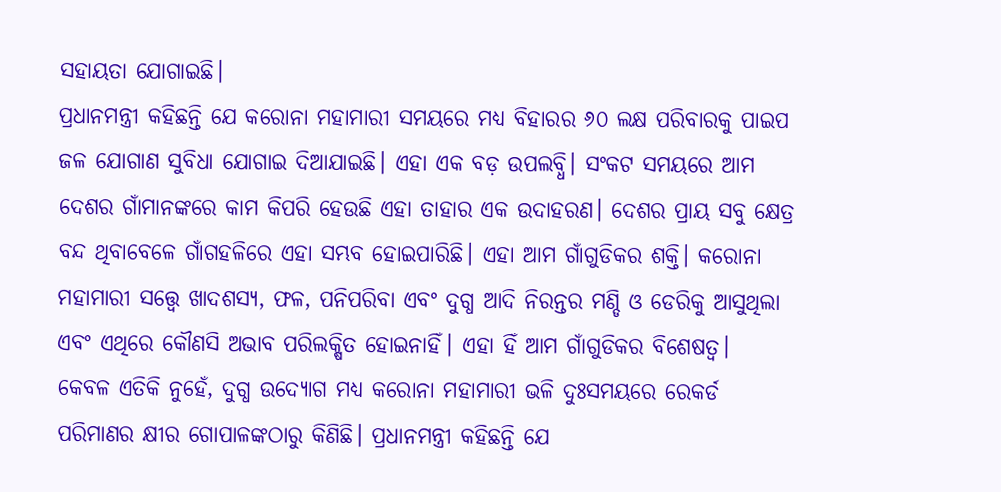ସହାୟତା ଯୋଗାଇଛି।
ପ୍ରଧାନମନ୍ତ୍ରୀ କହିଛନ୍ତି ଯେ କରୋନା ମହାମାରୀ ସମୟରେ ମଧ୍ୟ ବିହାରର ୬୦ ଲକ୍ଷ ପରିବାରକୁ ପାଇପ ଜଳ ଯୋଗାଣ ସୁବିଧା ଯୋଗାଇ ଦିଆଯାଇଛି। ଏହା ଏକ ବଡ଼ ଉପଲବ୍ଧି। ସଂକଟ ସମୟରେ ଆମ ଦେଶର ଗାଁମାନଙ୍କରେ କାମ କିପରି ହେଉଛି ଏହା ତାହାର ଏକ ଉଦାହରଣ। ଦେଶର ପ୍ରାୟ ସବୁ କ୍ଷେତ୍ର ବନ୍ଦ ଥିବାବେଳେ ଗାଁଗହଳିରେ ଏହା ସମ୍ଭବ ହୋଇପାରିଛି। ଏହା ଆମ ଗାଁଗୁଡିକର ଶକ୍ତି। କରୋନା ମହାମାରୀ ସତ୍ତ୍ୱେ ଖାଦଶସ୍ୟ, ଫଳ, ପନିପରିବା ଏବଂ ଦୁଗ୍ଧ ଆଦି ନିରନ୍ତର ମଣ୍ଡି ଓ ଡେରିକୁ ଆସୁଥିଲା ଏବଂ ଏଥିରେ କୌଣସି ଅଭାବ ପରିଲକ୍ଷିତ ହୋଇନାହିଁ। ଏହା ହିଁ ଆମ ଗାଁଗୁଡିକର ବିଶେଷତ୍ୱ।
କେବଳ ଏତିକି ନୁହେଁ, ଦୁଗ୍ଧ ଉଦ୍ୟୋଗ ମଧ୍ୟ କରୋନା ମହାମାରୀ ଭଳି ଦୁଃସମୟରେ ରେକର୍ଡ ପରିମାଣର କ୍ଷୀର ଗୋପାଳଙ୍କଠାରୁ କିଣିଛି। ପ୍ରଧାନମନ୍ତ୍ରୀ କହିଛନ୍ତି ଯେ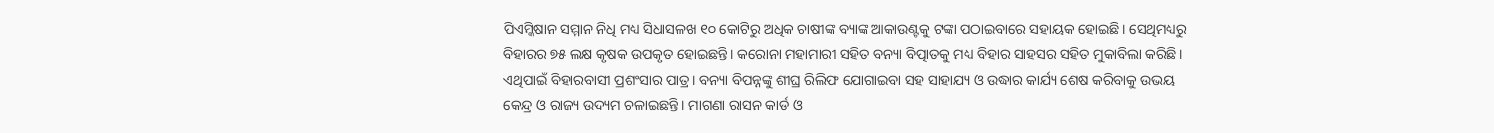ପିଏମ୍କିଷାନ ସମ୍ମାନ ନିଧି ମଧ୍ୟ ସିଧାସଳଖ ୧୦ କୋଟିରୁ ଅଧିକ ଚାଷୀଙ୍କ ବ୍ୟାଙ୍କ ଆକାଉଣ୍ଟକୁ ଟଙ୍କା ପଠାଇବାରେ ସହାୟକ ହୋଇଛି। ସେଥିମଧ୍ୟରୁ ବିହାରର ୭୫ ଲକ୍ଷ କୃଷକ ଉପକୃତ ହୋଇଛନ୍ତି। କରୋନା ମହାମାରୀ ସହିତ ବନ୍ୟା ବିତ୍ପାତକୁ ମଧ୍ୟ ବିହାର ସାହସର ସହିତ ମୁକାବିଲା କରିଛି। ଏଥିପାଇଁ ବିହାରବାସୀ ପ୍ରଶଂସାର ପାତ୍ର। ବନ୍ୟା ବିପନ୍ନଙ୍କୁ ଶୀଘ୍ର ରିଲିଫ ଯୋଗାଇବା ସହ ସାହାଯ୍ୟ ଓ ଉଦ୍ଧାର କାର୍ଯ୍ୟ ଶେଷ କରିବାକୁ ଉଭୟ କେନ୍ଦ୍ର ଓ ରାଜ୍ୟ ଉଦ୍ୟମ ଚଳାଇଛନ୍ତି। ମାଗଣା ରାସନ କାର୍ଡ ଓ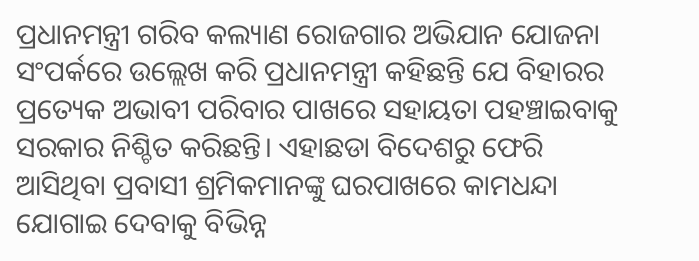ପ୍ରଧାନମନ୍ତ୍ରୀ ଗରିବ କଲ୍ୟାଣ ରୋଜଗାର ଅଭିଯାନ ଯୋଜନା ସଂପର୍କରେ ଉଲ୍ଲେଖ କରି ପ୍ରଧାନମନ୍ତ୍ରୀ କହିଛନ୍ତି ଯେ ବିହାରର ପ୍ରତ୍ୟେକ ଅଭାବୀ ପରିବାର ପାଖରେ ସହାୟତା ପହଞ୍ଚାଇବାକୁ ସରକାର ନିଶ୍ଚିତ କରିଛନ୍ତି। ଏହାଛଡା ବିଦେଶରୁ ଫେରି ଆସିଥିବା ପ୍ରବାସୀ ଶ୍ରମିକମାନଙ୍କୁ ଘରପାଖରେ କାମଧନ୍ଦା ଯୋଗାଇ ଦେବାକୁ ବିଭିନ୍ନ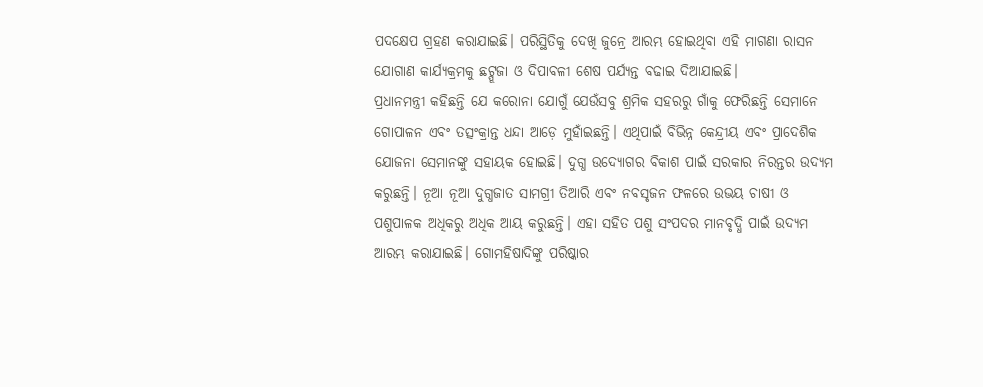ପଦକ୍ଷେପ ଗ୍ରହଣ କରାଯାଇଛି। ପରିସ୍ଥିତିକୁ ଦେଖି ଜୁନ୍ରେ ଆରମ୍ଭ ହୋଇଥିବା ଏହି ମାଗଣା ରାସନ ଯୋଗାଣ କାର୍ଯ୍ୟକ୍ରମକୁ ଛଟ୍ପୂଜା ଓ ଦିପାବଳୀ ଶେଷ ପର୍ଯ୍ୟନ୍ତ ବଢାଇ ଦିଆଯାଇଛି।
ପ୍ରଧାନମନ୍ତ୍ରୀ କହିଛନ୍ତି ଯେ କରୋନା ଯୋଗୁଁ ଯେଉଁସବୁ ଶ୍ରମିକ ସହରରୁ ଗାଁକୁ ଫେରିଛନ୍ତି ସେମାନେ ଗୋପାଳନ ଏବଂ ତତ୍ସଂକ୍ରାନ୍ତ ଧନ୍ଦା ଆଡ଼େ ମୁହାଁଇଛନ୍ତି। ଏଥିପାଇଁ ବିଭିନ୍ନ କେନ୍ଦ୍ରୀୟ ଏବଂ ପ୍ରାଦେଶିକ ଯୋଜନା ସେମାନଙ୍କୁ ସହାୟକ ହୋଇଛି। ଦୁଗ୍ଧ ଉଦ୍ୟୋଗର ବିକାଶ ପାଇଁ ସରକାର ନିରନ୍ତର ଉଦ୍ୟମ କରୁଛନ୍ତି। ନୂଆ ନୂଆ ଦୁଗ୍ଧଜାତ ସାମଗ୍ରୀ ତିଆରି ଏବଂ ନବସୃଜନ ଫଳରେ ଉଭୟ ଚାଷୀ ଓ ପଶୁପାଳକ ଅଧିକରୁ ଅଧିକ ଆୟ କରୁଛନ୍ତି। ଏହା ସହିତ ପଶୁ ସଂପଦର ମାନବୃଦ୍ଧି ପାଇଁ ଉଦ୍ୟମ ଆରମ୍ଭ କରାଯାଇଛି। ଗୋମହିଷାଦିଙ୍କୁ ପରିଷ୍କାର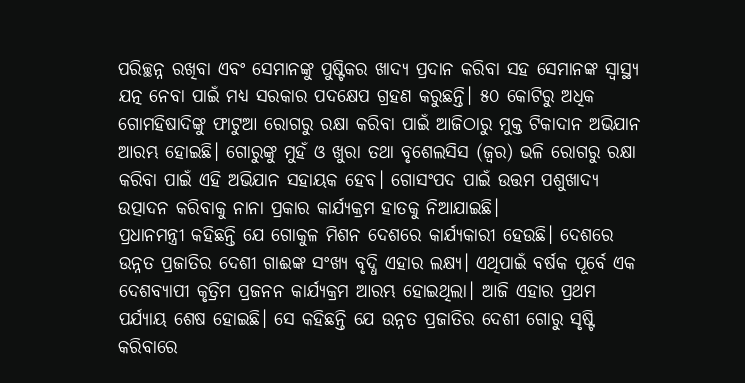ପରିଚ୍ଛନ୍ନ ରଖିବା ଏବଂ ସେମାନଙ୍କୁ ପୁଷ୍ଟିକର ଖାଦ୍ୟ ପ୍ରଦାନ କରିବା ସହ ସେମାନଙ୍କ ସ୍ୱାସ୍ଥ୍ୟ ଯତ୍ନ ନେବା ପାଇଁ ମଧ୍ୟ ସରକାର ପଦକ୍ଷେପ ଗ୍ରହଣ କରୁଛନ୍ତି। ୫୦ କୋଟିରୁ ଅଧିକ ଗୋମହିଷାଦିଙ୍କୁ ଫାଟୁଆ ରୋଗରୁ ରକ୍ଷା କରିବା ପାଇଁ ଆଜିଠାରୁ ମୁକ୍ତ ଟିକାଦାନ ଅଭିଯାନ ଆରମ୍ଭ ହୋଇଛି। ଗୋରୁଙ୍କୁ ମୁହଁ ଓ ଖୁରା ତଥା ବୃଶେଲସିସ (ଜ୍ୱର) ଭଳି ରୋଗରୁ ରକ୍ଷା କରିବା ପାଇଁ ଏହି ଅଭିଯାନ ସହାୟକ ହେବ। ଗୋସଂପଦ ପାଇଁ ଉତ୍ତମ ପଶୁଖାଦ୍ୟ ଉତ୍ପାଦନ କରିବାକୁ ନାନା ପ୍ରକାର କାର୍ଯ୍ୟକ୍ରମ ହାତକୁ ନିଆଯାଇଛି।
ପ୍ରଧାନମନ୍ତ୍ରୀ କହିଛନ୍ତି ଯେ ଗୋକୁଳ ମିଶନ ଦେଶରେ କାର୍ଯ୍ୟକାରୀ ହେଉଛି। ଦେଶରେ ଉନ୍ନତ ପ୍ରଜାତିର ଦେଶୀ ଗାଈଙ୍କ ସଂଖ୍ୟ ବୃଦ୍ଧି ଏହାର ଲକ୍ଷ୍ୟ। ଏଥିପାଇଁ ବର୍ଷକ ପୂର୍ବେ ଏକ ଦେଶବ୍ୟାପୀ କୃତ୍ରିମ ପ୍ରଜନନ କାର୍ଯ୍ୟକ୍ରମ ଆରମ୍ଭ ହୋଇଥିଲା। ଆଜି ଏହାର ପ୍ରଥମ ପର୍ଯ୍ୟାୟ ଶେଷ ହୋଇଛି। ସେ କହିଛନ୍ତି ଯେ ଉନ୍ନତ ପ୍ରଜାତିର ଦେଶୀ ଗୋରୁ ସୃଷ୍ଟି କରିବାରେ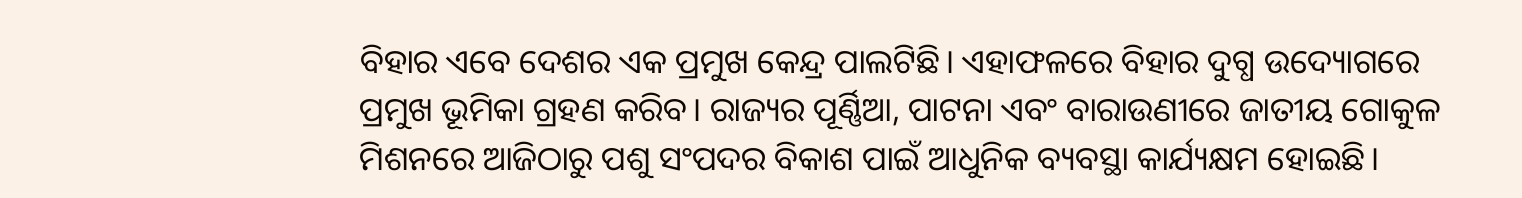ବିହାର ଏବେ ଦେଶର ଏକ ପ୍ରମୁଖ କେନ୍ଦ୍ର ପାଲଟିଛି। ଏହାଫଳରେ ବିହାର ଦୁଗ୍ଧ ଉଦ୍ୟୋଗରେ ପ୍ରମୁଖ ଭୂମିକା ଗ୍ରହଣ କରିବ। ରାଜ୍ୟର ପୂର୍ଣ୍ଣିଆ, ପାଟନା ଏବଂ ବାରାଉଣୀରେ ଜାତୀୟ ଗୋକୁଳ ମିଶନରେ ଆଜିଠାରୁ ପଶୁ ସଂପଦର ବିକାଶ ପାଇଁ ଆଧୁନିକ ବ୍ୟବସ୍ଥା କାର୍ଯ୍ୟକ୍ଷମ ହୋଇଛି।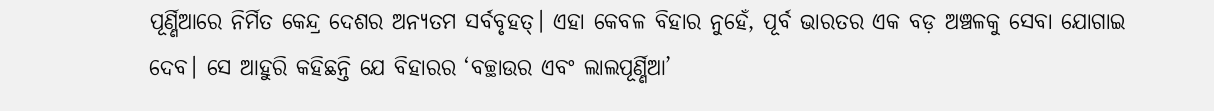ପୂର୍ଣ୍ଣିଆରେ ନିର୍ମିତ କେନ୍ଦ୍ର ଦେଶର ଅନ୍ୟତମ ସର୍ବବୃହତ୍। ଏହା କେବଳ ବିହାର ନୁହେଁ, ପୂର୍ବ ଭାରତର ଏକ ବଡ଼ ଅଞ୍ଚଳକୁ ସେବା ଯୋଗାଇ ଦେବ। ସେ ଆହୁରି କହିଛନ୍ତି ଯେ ବିହାରର ‘ବଚ୍ଛାଉର ଏବଂ ଲାଲପୂର୍ଣ୍ଣିଆ’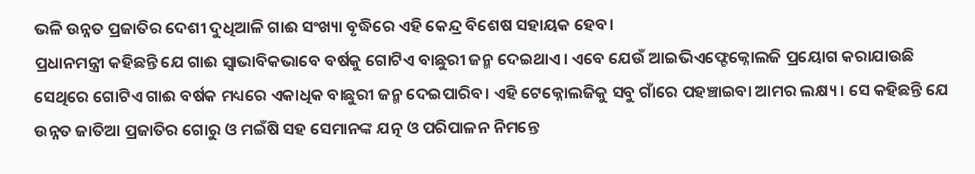ଭଳି ଉନ୍ନତ ପ୍ରଜାତିର ଦେଶୀ ଦୁଧିଆଳି ଗାଈ ସଂଖ୍ୟା ବୃଦ୍ଧିରେ ଏହି କେନ୍ଦ୍ର ବିଶେଷ ସହାୟକ ହେବ।
ପ୍ରଧାନମନ୍ତ୍ରୀ କହିଛନ୍ତି ଯେ ଗାଈ ସ୍ୱାଭାବିକଭାବେ ବର୍ଷକୁ ଗୋଟିଏ ବାଛୁରୀ ଜନ୍ମ ଦେଇଥାଏ। ଏବେ ଯେଉଁ ଆଇଭିଏଫ୍ଟେକ୍ନୋଲଜି ପ୍ରୟୋଗ କରାଯାଉଛି ସେଥିରେ ଗୋଟିଏ ଗାଈ ବର୍ଷକ ମଧ୍ୟରେ ଏକାଧିକ ବାଛୁରୀ ଜନ୍ମ ଦେଇପାରିବ। ଏହି ଟେକ୍ନୋଲଜିକୁ ସବୁ ଗାଁରେ ପହଞ୍ଚାଇବା ଆମର ଲକ୍ଷ୍ୟ। ସେ କହିଛନ୍ତି ଯେ ଉନ୍ନତ ଜାତିଆ ପ୍ରଜାତିର ଗୋରୁ ଓ ମଇଁଷି ସହ ସେମାନଙ୍କ ଯତ୍ନ ଓ ପରିପାଳନ ନିମନ୍ତେ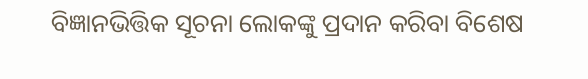ବିଜ୍ଞାନଭିତ୍ତିକ ସୂଚନା ଲୋକଙ୍କୁ ପ୍ରଦାନ କରିବା ବିଶେଷ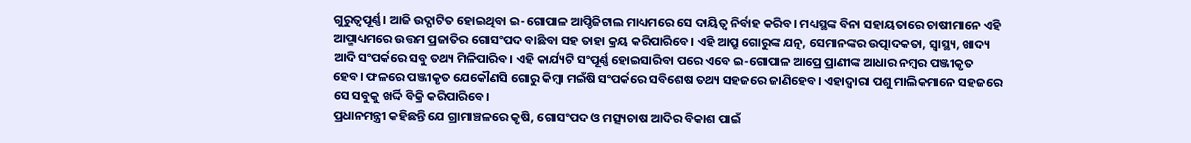ଗୁରୁତ୍ୱପୂର୍ଣ୍ଣ। ଆଜି ଉଦ୍ଘାଟିତ ହୋଇଥିବା ଇ-ଗୋପାଳ ଆପ୍ଡିଜିଟାଲ ମାଧ୍ୟମରେ ସେ ଦାୟିତ୍ୱ ନିର୍ବାହ କରିବ। ମଧ୍ୟସ୍ଥଙ୍କ ବିନା ସହାୟତାରେ ଚାଷୀମାନେ ଏହି ଆପ୍ମାଧ୍ୟମରେ ଉତ୍ତମ ପ୍ରଜାତିର ଗୋସଂପଦ ବାଛିବା ସହ ତାହା କ୍ରୟ କରିପାରିବେ। ଏହି ଆପ୍ରୁ ଗୋରୁଙ୍କ ଯତ୍ନ, ସେମାନଙ୍କର ଉତ୍ପାଦକତା, ସ୍ୱାସ୍ଥ୍ୟ, ଖାଦ୍ୟ ଆଦି ସଂପର୍କରେ ସବୁ ତଥ୍ୟ ମିଳିପାରିବ। ଏହି କାର୍ଯ୍ୟଟି ସଂପୂର୍ଣ୍ଣ ହୋଇସାରିବା ପରେ ଏବେ ଇ-ଗୋପାଳ ଆପ୍ରେ ପ୍ରାଣୀଙ୍କ ଆଧାର ନମ୍ବର ପଞ୍ଜୀକୃତ ହେବ। ଫଳରେ ପଞ୍ଜୀକୃତ ଯେକୌଣସି ଗୋରୁ କିମ୍ବା ମଇଁଷି ସଂପର୍କରେ ସବିଶେଷ ତଥ୍ୟ ସହଜରେ ଜାଣିହେବ। ଏହାଦ୍ୱାରା ପଶୁ ମାଲିକମାନେ ସହଜରେ ସେ ସବୁକୁ ଖର୍ଦ୍ଦି ବିକ୍ରି କରିପାରିବେ।
ପ୍ରଧାନମନ୍ତ୍ରୀ କହିଛନ୍ତି ଯେ ଗ୍ରାମାଞ୍ଚଳରେ କୃଷି, ଗୋସଂପଦ ଓ ମତ୍ସ୍ୟଚାଷ ଆଦିର ବିକାଶ ପାଇଁ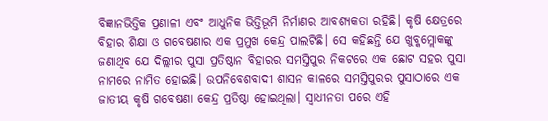ବିଜ୍ଞାନଭିତ୍ତିକ ପ୍ରଣାଳୀ ଏବଂ ଆଧୁନିକ ଭିତ୍ତିଭୂମି ନିର୍ମାଣର ଆବଶ୍ୟକତା ରହିଛି। କୃଷି କ୍ଷେତ୍ରରେ ବିହାର ଶିକ୍ଷା ଓ ଗବେଷଣାର ଏକ ପ୍ରମୁଖ କେନ୍ଦ୍ର ପାଲଟିଛି। ସେ କହିଛନ୍ତି ଯେ ଖୁବ୍କମ୍ଲୋକଙ୍କୁ ଜଣାଥିବ ଯେ ଦିଲ୍ଲୀର ପୁସା ପ୍ରତିଷ୍ଠାନ ବିହାରର ସମସ୍ତିପୁର ନିକଟରେ ଏକ ଛୋଟ ସହର ପୁସା ନାମରେ ନାମିତ ହୋଇଛି। ଉପନିବେଶବାଦୀ ଶାସନ କାଳରେ ସମସ୍ତିପୁରର ପୁସାଠାରେ ଏକ ଜାତୀୟ କୃଷି ଗବେଷଣା କେନ୍ଦ୍ର ପ୍ରତିଷ୍ଠା ହୋଇଥିଲା। ସ୍ୱାଧୀନତା ପରେ ଏହି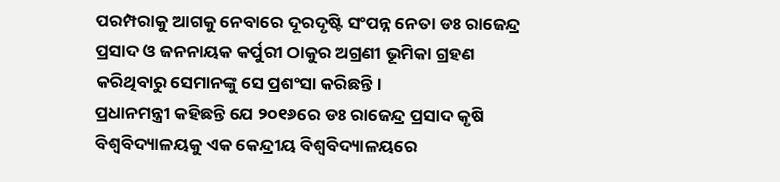ପରମ୍ପରାକୁ ଆଗକୁ ନେବାରେ ଦୂରଦୃଷ୍ଟି ସଂପନ୍ନ ନେତା ଡଃ ରାଜେନ୍ଦ୍ର ପ୍ରସାଦ ଓ ଜନନାୟକ କର୍ପୁରୀ ଠାକୁର ଅଗ୍ରଣୀ ଭୂମିକା ଗ୍ରହଣ କରିଥିବାରୁ ସେମାନଙ୍କୁ ସେ ପ୍ରଶଂସା କରିଛନ୍ତି।
ପ୍ରଧାନମନ୍ତ୍ରୀ କହିଛନ୍ତି ଯେ ୨୦୧୬ରେ ଡଃ ରାଜେନ୍ଦ୍ର ପ୍ରସାଦ କୃଷି ବିଶ୍ୱବିଦ୍ୟାଳୟକୁ ଏକ କେନ୍ଦ୍ରୀୟ ବିଶ୍ୱବିଦ୍ୟାଳୟରେ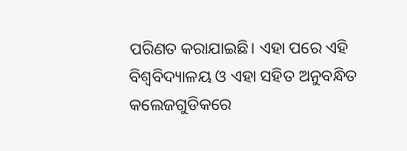ପରିଣତ କରାଯାଇଛି। ଏହା ପରେ ଏହି ବିଶ୍ୱବିଦ୍ୟାଳୟ ଓ ଏହା ସହିତ ଅନୁବନ୍ଧିତ କଲେଜଗୁଡିକରେ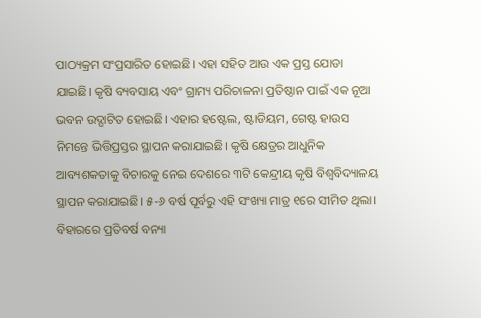ପାଠ୍ୟକ୍ରମ ସଂପ୍ରସାରିତ ହୋଇଛି। ଏହା ସହିତ ଆଉ ଏକ ପ୍ରସ୍ତ ଯୋଡା ଯାଇଛି। କୃଷି ବ୍ୟବସାୟ ଏବଂ ଗ୍ରାମ୍ୟ ପରିଚାଳନା ପ୍ରତିଷ୍ଠାନ ପାଇଁ ଏକ ନୂଆ ଭବନ ଉଦ୍ଘାଟିତ ହୋଇଛି। ଏହାର ହଷ୍ଟେଲ, ଷ୍ଟାଡିୟମ, ଗେଷ୍ଟ ହାଉସ ନିମନ୍ତେ ଭିତ୍ତିପ୍ରସ୍ତର ସ୍ଥାପନ କରାଯାଇଛି। କୃଷି କ୍ଷେତ୍ରର ଆଧୁନିକ ଆବ୍ୟଶକତାକୁ ବିଚାରକୁ ନେଇ ଦେଶରେ ୩ଟି କେନ୍ଦ୍ରୀୟ କୃଷି ବିଶ୍ୱବିଦ୍ୟାଳୟ ସ୍ଥାପନ କରାଯାଇଛି। ୫-୬ ବର୍ଷ ପୂର୍ବରୁ ଏହି ସଂଖ୍ୟା ମାତ୍ର ୧ରେ ସୀମିତ ଥିଲା। ବିହାରରେ ପ୍ରତିବର୍ଷ ବନ୍ୟା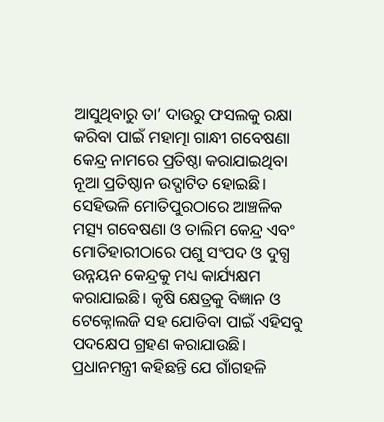ଆସୁଥିବାରୁ ତା’ ଦାଉରୁ ଫସଲକୁ ରକ୍ଷା କରିବା ପାଇଁ ମହାତ୍ମା ଗାନ୍ଧୀ ଗବେଷଣା କେନ୍ଦ୍ର ନାମରେ ପ୍ରତିଷ୍ଠା କରାଯାଇଥିବା ନୂଆ ପ୍ରତିଷ୍ଠାନ ଉଦ୍ଘାଟିତ ହୋଇଛି। ସେହିଭଳି ମୋତିପୁରଠାରେ ଆଞ୍ଚଳିକ ମତ୍ସ୍ୟ ଗବେଷଣା ଓ ତାଲିମ କେନ୍ଦ୍ର ଏବଂ ମୋତିହାରୀଠାରେ ପଶୁ ସଂପଦ ଓ ଦୁଗ୍ଧ ଉନ୍ନୟନ କେନ୍ଦ୍ରକୁ ମଧ୍ୟ କାର୍ଯ୍ୟକ୍ଷମ କରାଯାଇଛି। କୃଷି କ୍ଷେତ୍ରକୁ ବିଜ୍ଞାନ ଓ ଟେକ୍ନୋଲଜି ସହ ଯୋଡିବା ପାଇଁ ଏହିସବୁ ପଦକ୍ଷେପ ଗ୍ରହଣ କରାଯାଉଛି। ପ୍ରଧାନମନ୍ତ୍ରୀ କହିଛନ୍ତି ଯେ ଗାଁଗହଳି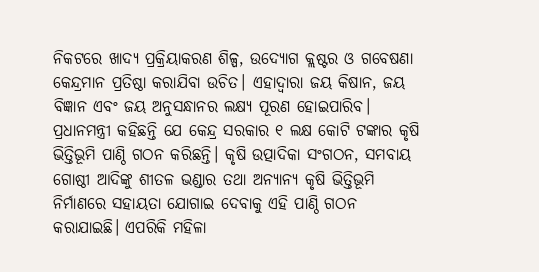ନିକଟରେ ଖାଦ୍ୟ ପ୍ରକ୍ରିୟାକରଣ ଶିଳ୍ପ, ଉଦ୍ୟୋଗ କ୍ଲଷ୍ଟର ଓ ଗବେଷଣା କେନ୍ଦ୍ରମାନ ପ୍ରତିଷ୍ଠା କରାଯିବା ଉଚିତ। ଏହାଦ୍ୱାରା ଜୟ କିଷାନ, ଜୟ ବିଜ୍ଞାନ ଏବଂ ଜୟ ଅନୁସନ୍ଧାନର ଲକ୍ଷ୍ୟ ପୂରଣ ହୋଇପାରିବ।
ପ୍ରଧାନମନ୍ତ୍ରୀ କହିଛନ୍ତି ଯେ କେନ୍ଦ୍ର ସରକାର ୧ ଲକ୍ଷ କୋଟି ଟଙ୍କାର କୃଷି ଭିତ୍ତିଭୂମି ପାଣ୍ଠି ଗଠନ କରିଛନ୍ତି। କୃଷି ଉତ୍ପାଦିକା ସଂଗଠନ, ସମବାୟ ଗୋଷ୍ଠୀ ଆଦିଙ୍କୁ ଶୀତଳ ଭଣ୍ଡାର ତଥା ଅନ୍ୟାନ୍ୟ କୃଷି ଭିତ୍ତିଭୂମି ନିର୍ମାଣରେ ସହାୟତା ଯୋଗାଇ ଦେବାକୁ ଏହି ପାଣ୍ଠି ଗଠନ କରାଯାଇଛି। ଏପରିକି ମହିଳା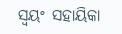ସ୍ୱୟଂ ସହାୟିକା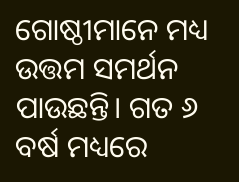ଗୋଷ୍ଠୀମାନେ ମଧ୍ୟ ଉତ୍ତମ ସମର୍ଥନ ପାଉଛନ୍ତି। ଗତ ୬ ବର୍ଷ ମଧ୍ୟରେ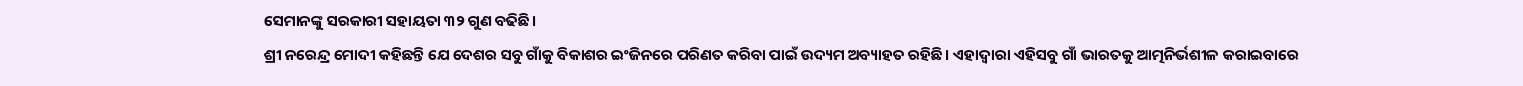ସେମାନଙ୍କୁ ସରକାରୀ ସହାୟତା ୩୨ ଗୁଣ ବଢିଛି।
ଶ୍ରୀ ନରେନ୍ଦ୍ର ମୋଦୀ କହିଛନ୍ତି ଯେ ଦେଶର ସବୁ ଗାଁକୁ ବିକାଶର ଇଂଜିନରେ ପରିଣତ କରିବା ପାଇଁ ଉଦ୍ୟମ ଅବ୍ୟାହତ ରହିଛି। ଏହାଦ୍ୱାରା ଏହିସବୁ ଗାଁ ଭାରତକୁ ଆତ୍ମନିର୍ଭଶୀଳ କରାଇବାରେ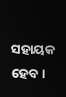ସହାୟକ ହେବ।